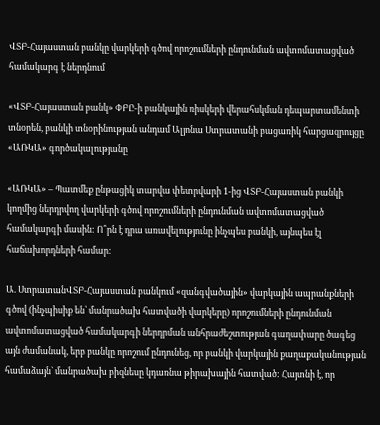ՎՏԲ-Հայաստան բանկը վարկերի գծով որոշումների ընդունման ավտոմատացված համակարգ է ներդնում

«ՎՏԲ-Հայաստան բանկ» ՓԲԸ-ի բանկային ռիսկերի վերահսկման դեպարտամենտի տնօրեն, բանկի տնօրինության անդամ Ալյոնա Ստրատանի բացառիկ հարցազրույցը «ԱՌԿԱ» գործակալությանը

«ԱՌԿԱ» – Պատմեք ընթացիկ տարվա փետրվարի 1-ից ՎՏԲ-Հայաստան բանկի կողմից ներդրվող վարկերի գծով որոշումների ընդունման ավտոմատացված համակարգի մասին: Ո՞րն է դրա առավելությունը ինչպես բանկի, այնպես էլ հաճախորդների համար:

Ա. ՍտրատանՎՏԲ-Հայաստան բանկում «զանգվածային» վարկային ապրանքների գծով (ինչպիսիք են՝ մանրածախ հատվածի վարկերը) որոշումների ընդունման ավտոմատացված համակարգի ներդրման անհրաժեշտության գաղափարը ծագեց այն ժամանակ, երբ բանկը որոշում ընդունեց, որ բանկի վարկային քաղաքականության համաձայն` մանրածախ բիզնեսը կդառնա թիրախային հատված: Հայտնի է, որ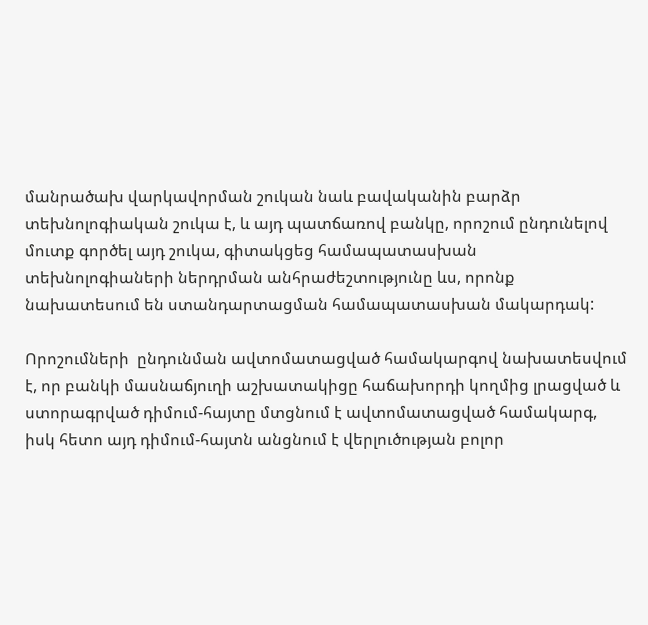մանրածախ վարկավորման շուկան նաև բավականին բարձր տեխնոլոգիական շուկա է, և այդ պատճառով բանկը, որոշում ընդունելով մուտք գործել այդ շուկա, գիտակցեց համապատասխան տեխնոլոգիաների ներդրման անհրաժեշտությունը ևս, որոնք նախատեսում են ստանդարտացման համապատասխան մակարդակ:

Որոշումների  ընդունման ավտոմատացված համակարգով նախատեսվում է, որ բանկի մասնաճյուղի աշխատակիցը հաճախորդի կողմից լրացված և ստորագրված դիմում-հայտը մտցնում է ավտոմատացված համակարգ, իսկ հետո այդ դիմում-հայտն անցնում է վերլուծության բոլոր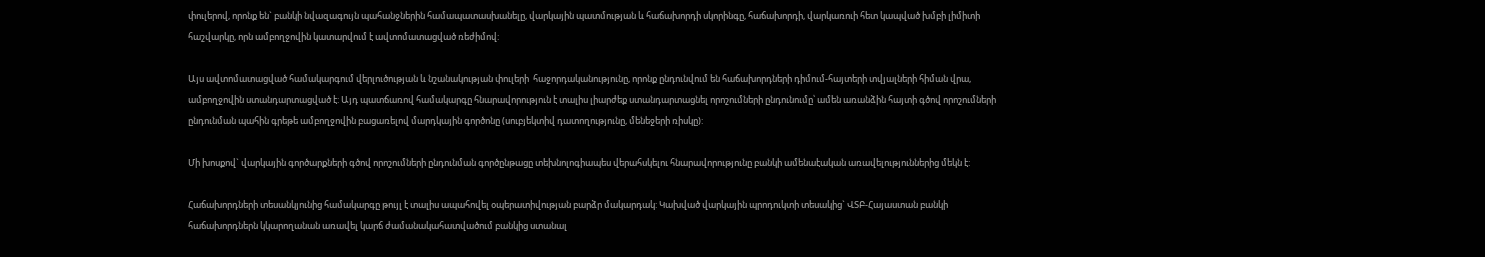փուլերով, որոնք են` բանկի նվազագույն պահանջներին համապատասխանելը, վարկային պատմության և հաճախորդի սկորինգը, հաճախորդի, վարկառուի հետ կապված խմբի լիմիտի հաշվարկը, որն ամբողջովին կատարվում է ավտոմատացված ռեժիմով:

Այս ավտոմատացված համակարգում վերլուծության և նշանակության փուլերի  հաջորդականությունը, որոնք ընդունվում են հաճախորդների դիմում-հայտերի տվյալների հիման վրա, ամբողջովին ստանդարտացված է: Այդ պատճառով համակարգը հնարավորություն է տալիս լիարժեք ստանդարտացնել որոշումների ընդունումը՝ ամեն առանձին հայտի գծով որոշումների ընդունման պահին գրեթե ամբողջովին բացառելով մարդկային գործոնը (սուբյեկտիվ դատողությունը, մենեջերի ռիսկը):

Մի խոսքով` վարկային գործարքների գծով որոշումների ընդունման գործընթացը տեխնոլոգիապես վերահսկելու հնարավորությունը բանկի ամենաէական առավելություններից մեկն է:

Հաճախորդների տեսանկյունից համակարգը թույլ է տալիս ապահովել օպերատիվության բարձր մակարդակ: Կախված վարկային պրոդուկտի տեսակից` ՎՏԲ-Հայաստան բանկի հաճախորդներն կկարողանան առավել կարճ ժամանակահատվածում բանկից ստանալ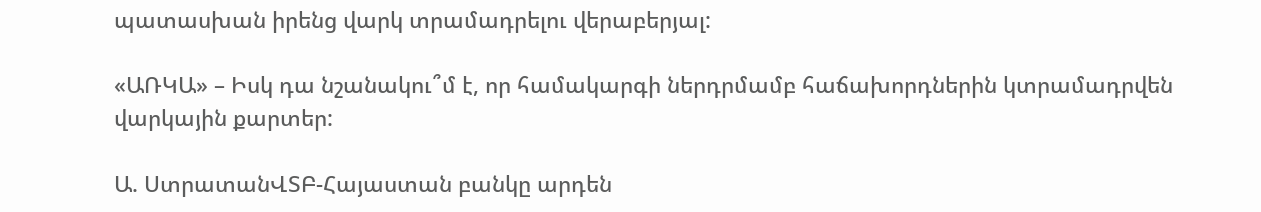պատասխան իրենց վարկ տրամադրելու վերաբերյալ:

«ԱՌԿԱ» – Իսկ դա նշանակու՞մ է, որ համակարգի ներդրմամբ հաճախորդներին կտրամադրվեն վարկային քարտեր:

Ա. ՍտրատանՎՏԲ-Հայաստան բանկը արդեն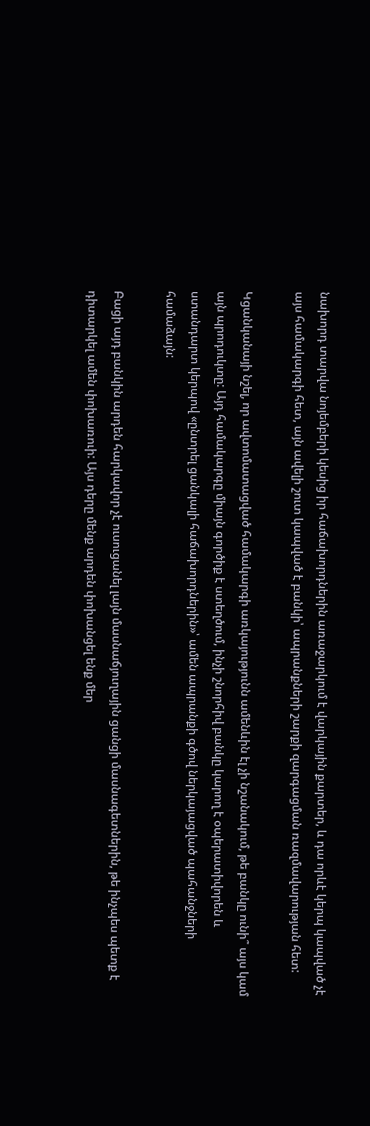նախորդ տարվա նոյեմբերի կեսից իր հաճախորդներին առաջարկում է վարկային քարտեր, և դա որևէ կերպ կապված չէ այս համակարգի հետ, այն ավելի շուտ կապված է բանկի՝ ապրանքների շարքի զարգացման ռազմավարության հետ:

Կցանկանայի նշել, որ ավտոմատացված համակարգի առկայությունն ամենևին էլ չի նշանակում, թե բանկը ունի՞ այս կամ այն պրոդուկտը: Այդ համակարգը միայն գործիք է ստեղծում, ինչի շնորհիվ բանկը կարող է օպերատիվորեն և ստանդարտ կերպով «ընտրել ցանկալի հաճախորդներին»՝ ամեն ապրանքի գծով ներկայացված պահանջների համաձայն:

Բացի այդ բանկին արդեն հարկավոր չէ ուսուցանել լայն մասնաճյուղային ցանցի մասնագետներին, թե ինչպես պետք է դիտարկել ամեն փոխառուի: Այս դերը մենք արդեն փոխանցել ենք մեր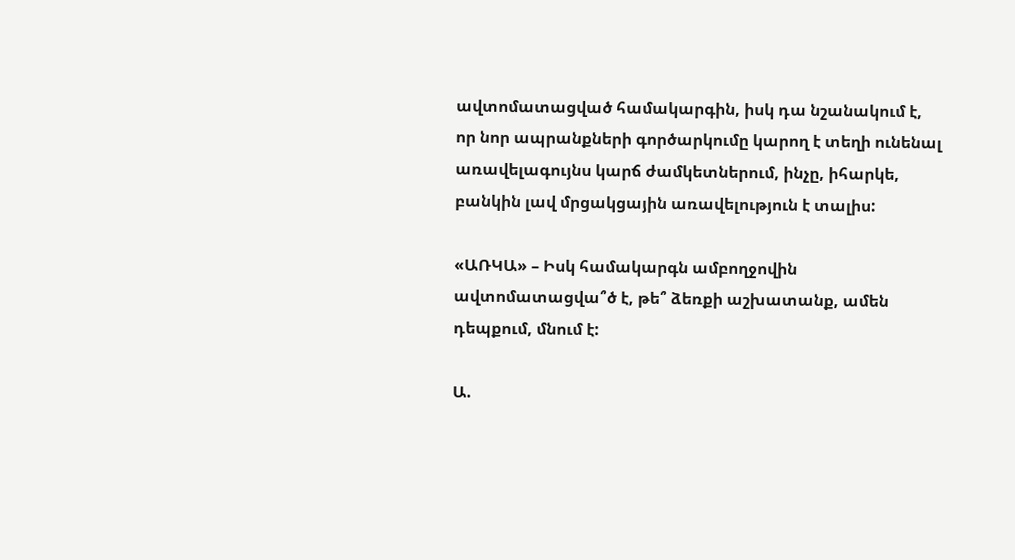ավտոմատացված համակարգին, իսկ դա նշանակում է, որ նոր ապրանքների գործարկումը կարող է տեղի ունենալ առավելագույնս կարճ ժամկետներում, ինչը, իհարկե, բանկին լավ մրցակցային առավելություն է տալիս:

«ԱՌԿԱ» – Իսկ համակարգն ամբողջովին ավտոմատացվա՞ծ է, թե՞ ձեռքի աշխատանք, ամեն դեպքում, մնում է:

Ա.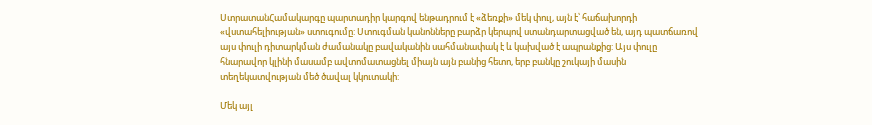ՍտրատանՀամակարգը պարտադիր կարգով ենթադրում է «ձեռքի» մեկ փուլ, այն է՝ հաճախորդի «վստահելիության» ստուգումը: Ստուգման կանոնները բարձր կերպով ստանդարտացված են, այդ պատճառով այս փուլի դիտարկման ժամանակը բավականին սահմանափակ է և կախված է ապրանքից: Այս փուլը հնարավոր կլինի մասամբ ավտոմատացնել միայն այն բանից հետո, երբ բանկը շուկայի մասին տեղեկատվության մեծ ծավալ կկուտակի:

Մեկ այլ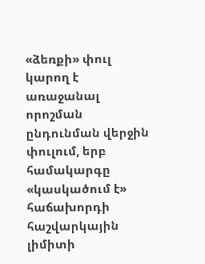«ձեռքի» փուլ կարող է առաջանալ որոշման ընդունման վերջին փուլում, երբ համակարգը «կասկածում է» հաճախորդի հաշվարկային լիմիտի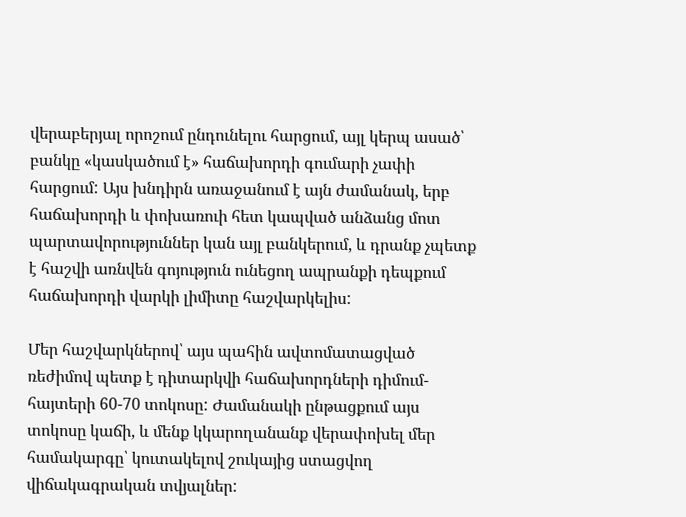վերաբերյալ որոշում ընդունելու հարցում, այլ կերպ ասած՝ բանկը «կասկածում է» հաճախորդի գումարի չափի հարցում: Այս խնդիրն առաջանում է այն ժամանակ, երբ հաճախորդի և փոխառուի հետ կապված անձանց մոտ պարտավորություններ կան այլ բանկերում, և դրանք չպետք է հաշվի առնվեն գոյություն ունեցող ապրանքի դեպքում հաճախորդի վարկի լիմիտը հաշվարկելիս:

Մեր հաշվարկներով՝ այս պահին ավտոմատացված ռեժիմով պետք է դիտարկվի հաճախորդների դիմում-հայտերի 60-70 տոկոսը: Ժամանակի ընթացքում այս տոկոսը կաճի, և մենք կկարողանանք վերափոխել մեր համակարգը՝ կուտակելով շուկայից ստացվող վիճակագրական տվյալներ: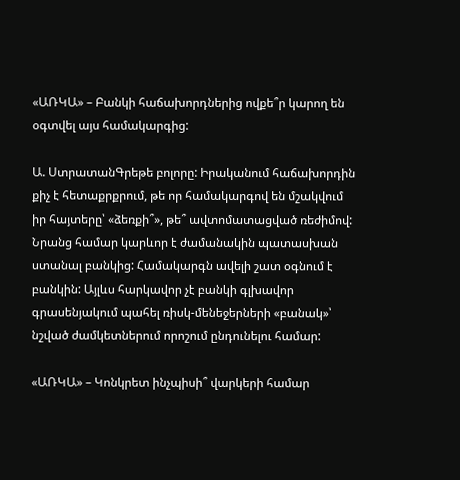«ԱՌԿԱ» – Բանկի հաճախորդներից ովքե՞ր կարող են օգտվել այս համակարգից:

Ա. ՍտրատանԳրեթե բոլորը: Իրականում հաճախորդին քիչ է հետաքրքրում, թե որ համակարգով են մշակվում իր հայտերը՝ «ձեռքի՞», թե՞ ավտոմատացված ռեժիմով: Նրանց համար կարևոր է ժամանակին պատասխան ստանալ բանկից: Համակարգն ավելի շատ օգնում է բանկին: Այլևս հարկավոր չէ բանկի գլխավոր գրասենյակում պահել ռիսկ-մենեջերների «բանակ»՝ նշված ժամկետներում որոշում ընդունելու համար:

«ԱՌԿԱ» – Կոնկրետ ինչպիսի՞ վարկերի համար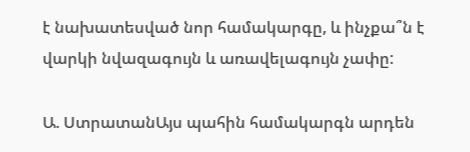է նախատեսված նոր համակարգը, և ինչքա՞ն է վարկի նվազագույն և առավելագույն չափը:

Ա. ՍտրատանԱյս պահին համակարգն արդեն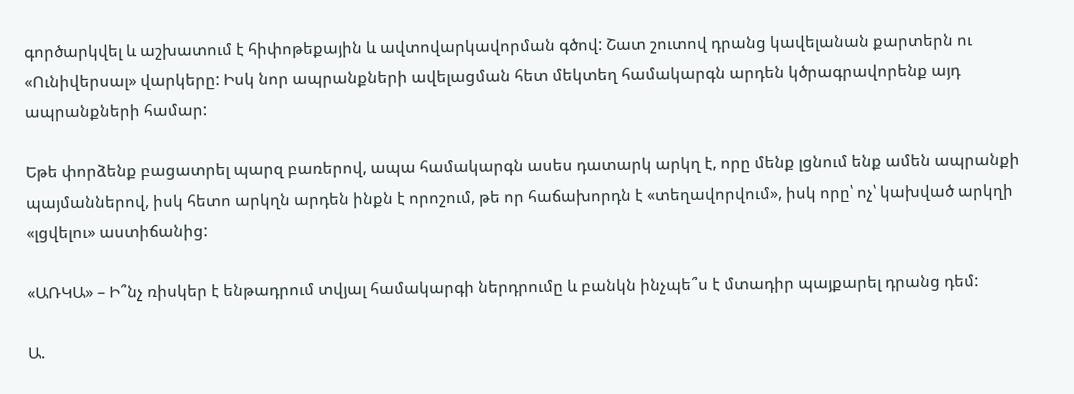գործարկվել և աշխատում է հիփոթեքային և ավտովարկավորման գծով: Շատ շուտով դրանց կավելանան քարտերն ու «Ունիվերսալ» վարկերը: Իսկ նոր ապրանքների ավելացման հետ մեկտեղ համակարգն արդեն կծրագրավորենք այդ ապրանքների համար:

Եթե փորձենք բացատրել պարզ բառերով, ապա համակարգն ասես դատարկ արկղ է, որը մենք լցնում ենք ամեն ապրանքի պայմաններով, իսկ հետո արկղն արդեն ինքն է որոշում, թե որ հաճախորդն է «տեղավորվում», իսկ որը՝ ոչ՝ կախված արկղի «լցվելու» աստիճանից:

«ԱՌԿԱ» – Ի՞նչ ռիսկեր է ենթադրում տվյալ համակարգի ներդրումը և բանկն ինչպե՞ս է մտադիր պայքարել դրանց դեմ:

Ա.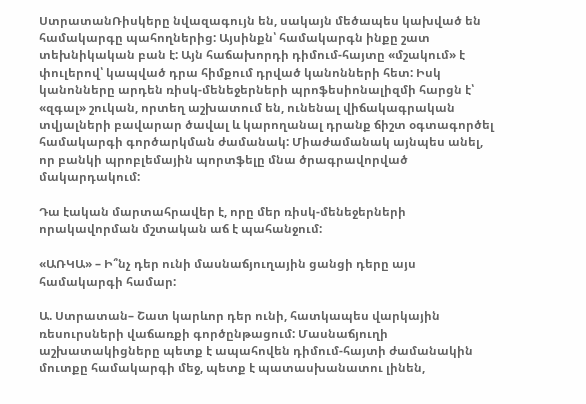ՍտրատանՌիսկերը նվազագույն են, սակայն մեծապես կախված են համակարգը պահողներից: Այսինքն՝ համակարգն ինքը շատ տեխնիկական բան է: Այն հաճախորդի դիմում-հայտը «մշակում» է փուլերով՝ կապված դրա հիմքում դրված կանոնների հետ: Իսկ կանոնները արդեն ռիսկ-մենեջերների պրոֆեսիոնալիզմի հարցն է՝ «զգալ» շուկան, որտեղ աշխատում են, ունենալ վիճակագրական տվյալների բավարար ծավալ և կարողանալ դրանք ճիշտ օգտագործել համակարգի գործարկման ժամանակ: Միաժամանակ այնպես անել, որ բանկի պրոբլեմային պորտֆելը մնա ծրագրավորված մակարդակում:

Դա էական մարտահրավեր է, որը մեր ռիսկ-մենեջերների որակավորման մշտական աճ է պահանջում:

«ԱՌԿԱ» – Ի՞նչ դեր ունի մասնաճյուղային ցանցի դերը այս համակարգի համար:

Ա. Ստրատան– Շատ կարևոր դեր ունի, հատկապես վարկային ռեսուրսների վաճառքի գործընթացում: Մասնաճյուղի աշխատակիցները պետք է ապահովեն դիմում-հայտի ժամանակին մուտքը համակարգի մեջ, պետք է պատասխանատու լինեն,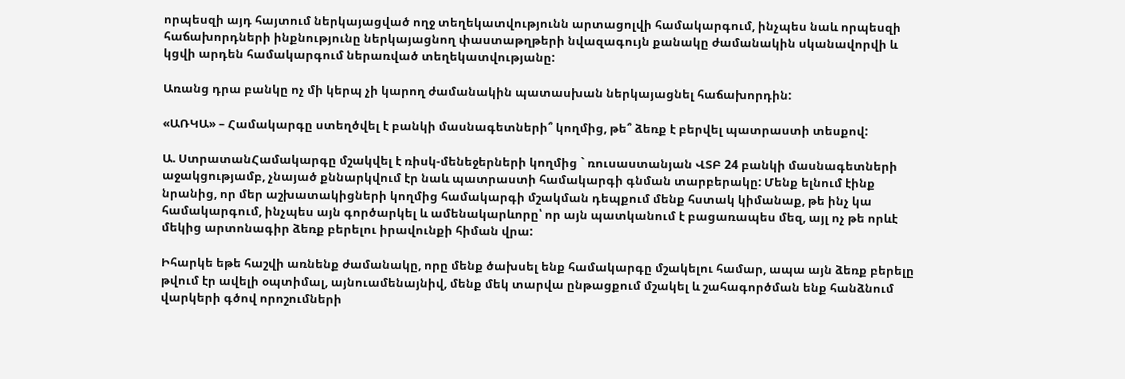որպեսզի այդ հայտում ներկայացված ողջ տեղեկատվությունն արտացոլվի համակարգում, ինչպես նաև որպեսզի հաճախորդների ինքնությունը ներկայացնող փաստաթղթերի նվազագույն քանակը ժամանակին սկանավորվի և կցվի արդեն համակարգում ներառված տեղեկատվությանը:

Առանց դրա բանկը ոչ մի կերպ չի կարող ժամանակին պատասխան ներկայացնել հաճախորդին:

«ԱՌԿԱ» – Համակարգը ստեղծվել է բանկի մասնագետների՞ կողմից, թե՞ ձեռք է բերվել պատրաստի տեսքով:

Ա. ՍտրատանՀամակարգը մշակվել է ռիսկ-մենեջերների կողմից ` ռուսաստանյան ՎՏԲ 24 բանկի մասնագետների աջակցությամբ, չնայած քննարկվում էր նաև պատրաստի համակարգի գնման տարբերակը: Մենք ելնում էինք նրանից, որ մեր աշխատակիցների կողմից համակարգի մշակման դեպքում մենք հստակ կիմանաք, թե ինչ կա համակարգում, ինչպես այն գործարկել և ամենակարևորը՝ որ այն պատկանում է բացառապես մեզ, այլ ոչ թե որևէ մեկից արտոնագիր ձեռք բերելու իրավունքի հիման վրա:

Իհարկե եթե հաշվի առնենք ժամանակը, որը մենք ծախսել ենք համակարգը մշակելու համար, ապա այն ձեռք բերելը թվում էր ավելի օպտիմալ, այնուամենայնիվ, մենք մեկ տարվա ընթացքում մշակել և շահագործման ենք հանձնում վարկերի գծով որոշումների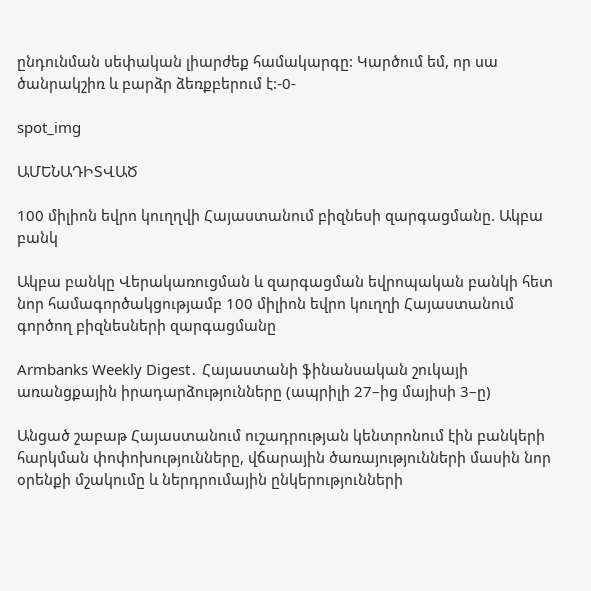ընդունման սեփական լիարժեք համակարգը: Կարծում եմ, որ սա ծանրակշիռ և բարձր ձեռքբերում է:-0-

spot_img

ԱՄԵՆԱԴԻՏՎԱԾ

100 միլիոն եվրո կուղղվի Հայաստանում բիզնեսի զարգացմանը. Ակբա բանկ

Ակբա բանկը Վերակառուցման և զարգացման եվրոպական բանկի հետ նոր համագործակցությամբ 100 միլիոն եվրո կուղղի Հայաստանում գործող բիզնեսների զարգացմանը

Armbanks Weekly Digest․ Հայաստանի ֆինանսական շուկայի առանցքային իրադարձությունները (ապրիլի 27–ից մայիսի 3–ը)

Անցած շաբաթ Հայաստանում ուշադրության կենտրոնում էին բանկերի հարկման փոփոխությունները, վճարային ծառայությունների մասին նոր օրենքի մշակումը և ներդրումային ընկերությունների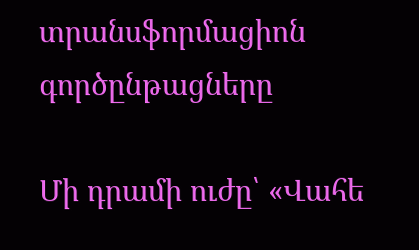տրանսֆորմացիոն գործընթացները

Մի դրամի ուժը՝ «Վահե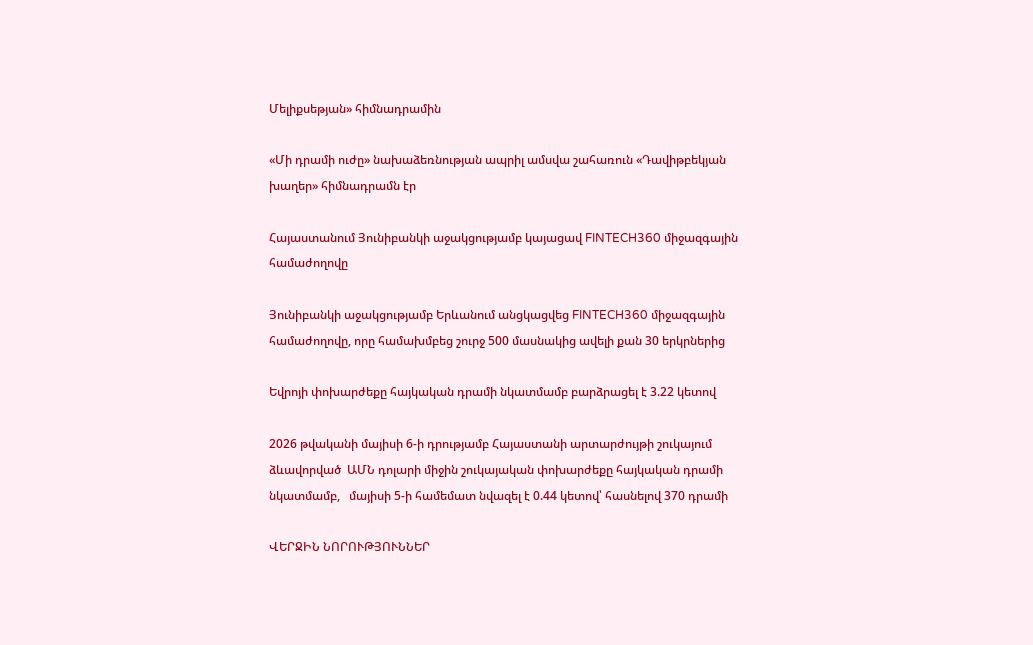Մելիքսեթյան» հիմնադրամին

«Մի դրամի ուժը» նախաձեռնության ապրիլ ամսվա շահառուն «Դավիթբեկյան խաղեր» հիմնադրամն էր

Հայաստանում Յունիբանկի աջակցությամբ կայացավ FINTECH360 միջազգային համաժողովը

Յունիբանկի աջակցությամբ Երևանում անցկացվեց FINTECH360 միջազգային համաժողովը, որը համախմբեց շուրջ 500 մասնակից ավելի քան 30 երկրներից

Եվրոյի փոխարժեքը հայկական դրամի նկատմամբ բարձրացել է 3.22 կետով

2026 թվականի մայիսի 6-ի դրությամբ Հայաստանի արտարժույթի շուկայում ձևավորված  ԱՄՆ դոլարի միջին շուկայական փոխարժեքը հայկական դրամի նկատմամբ,   մայիսի 5-ի համեմատ նվազել է 0.44 կետով՝ հասնելով 370 դրամի

ՎԵՐՋԻՆ ՆՈՐՈՒԹՅՈՒՆՆԵՐ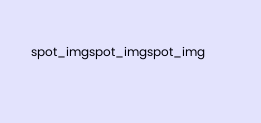spot_imgspot_imgspot_img